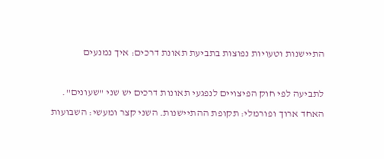התיישנות וטעויות נפוצות בתביעת תאונת דרכים: איך נמנעים

לתביעה לפי חוק הפיצויים לנפגעי תאונות דרכים יש שני "שעונים". האחד ארוך ופורמלי: תקופת ההתיישנות. השני קצר ומעשי: השבועות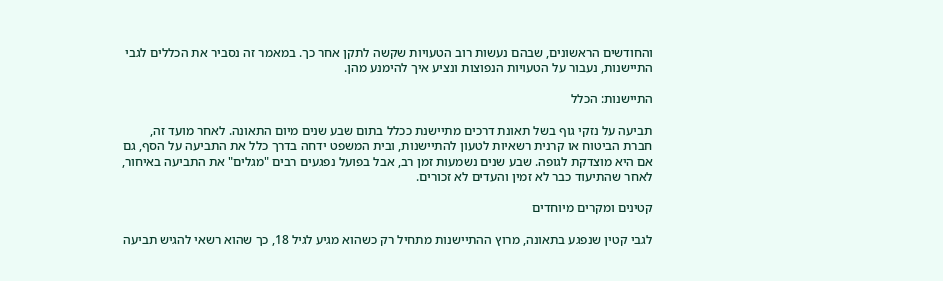והחודשים הראשונים, שבהם נעשות רוב הטעויות שקשה לתקן אחר כך. במאמר זה נסביר את הכללים לגבי התיישנות, נעבור על הטעויות הנפוצות ונציע איך להימנע מהן.

התיישנות: הכלל

תביעה על נזקי גוף בשל תאונת דרכים מתיישנת ככלל בתום שבע שנים מיום התאונה. לאחר מועד זה, חברת הביטוח או קרנית רשאיות לטעון להתיישנות, ובית המשפט ידחה בדרך כלל את התביעה על הסף, גם אם היא מוצדקת לגופה. שבע שנים נשמעות זמן רב, אבל בפועל נפגעים רבים "מגלים" את התביעה באיחור, לאחר שהתיעוד כבר לא זמין והעדים לא זכורים.

קטינים ומקרים מיוחדים

לגבי קטין שנפגע בתאונה, מרוץ ההתיישנות מתחיל רק כשהוא מגיע לגיל 18, כך שהוא רשאי להגיש תביעה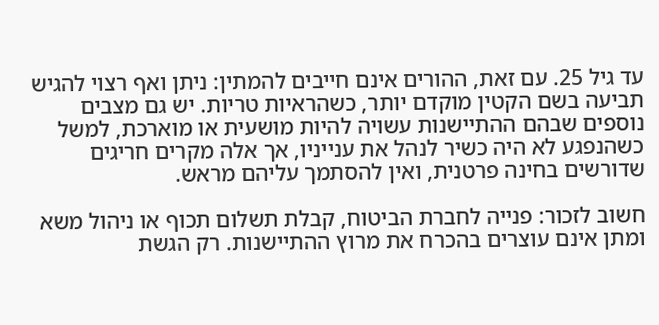עד גיל 25. עם זאת, ההורים אינם חייבים להמתין: ניתן ואף רצוי להגיש תביעה בשם הקטין מוקדם יותר, כשהראיות טריות. יש גם מצבים נוספים שבהם ההתיישנות עשויה להיות מושעית או מוארכת, למשל כשהנפגע לא היה כשיר לנהל את ענייניו, אך אלה מקרים חריגים שדורשים בחינה פרטנית, ואין להסתמך עליהם מראש.

חשוב לזכור: פנייה לחברת הביטוח, קבלת תשלום תכוף או ניהול משא ומתן אינם עוצרים בהכרח את מרוץ ההתיישנות. רק הגשת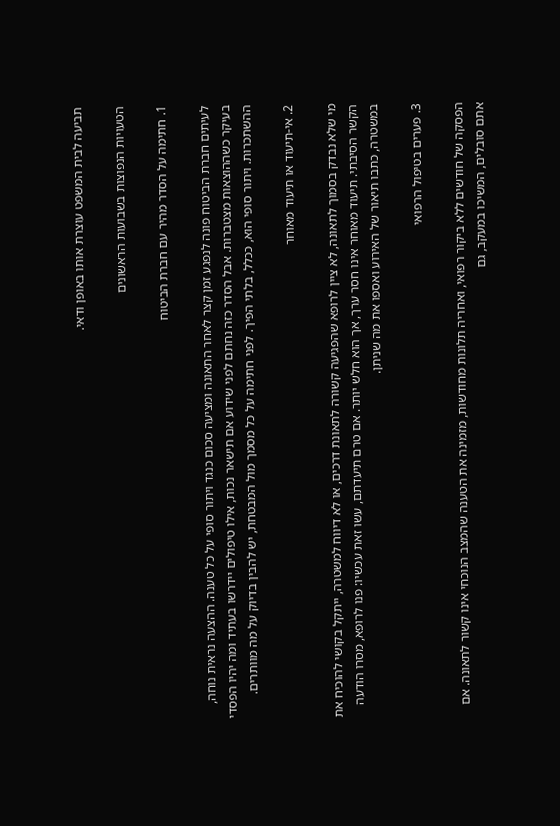תביעה לבית המשפט עוצרת אותו באופן ודאי.

הטעויות הנפוצות בשבועות הראשונים

1. חתימה על הסדר מהיר עם חברת הביטוח

לעיתים חברת הביטוח פונה לנפגע זמן קצר לאחר התאונה ומציעה סכום כנגד ויתור סופי על כל טענה. ההצעה נראית נוחה, בעיקר כשההוצאות מצטברות. אבל הסדר כזה נחתם לפני שידוע אם תישאר נכות, אילו טיפולים יידרשו בעתיד ומה יהיו הפסדי ההשתכרות. ויתור סופי הוא, ככלל, בלתי הפיך. לפני חתימה על כל מסמך מול המבטחת, יש להבין בדיוק על מה מוותרים.

2. אי-תיעוד או תיעוד מאוחר

מי שלא נבדק בסמוך לתאונה, לא ציין לרופא שהפגיעה קשורה לתאונת דרכים, או לא דיווח למשטרה, ייתקל בקושי להוכיח את הקשר הסיבתי. תיעוד מאוחר אינו חסר ערך, אך הוא חלש יותר. אם טרם תיעדתם, עשו זאת עכשיו: פנו לרופא, מסרו הודעה במשטרה, כתבו תיאור של האירוע ואספו את מה שניתן.

3. פערים בטיפול הרפואי

הפסקה של חודשים ללא ביקור רפואי, ואחריה תלונות מחודשות, מזמינה את הטענה שהמצב הנוכחי אינו קשור לתאונה. אם אתם סובלים, המשיכו במעקב, גם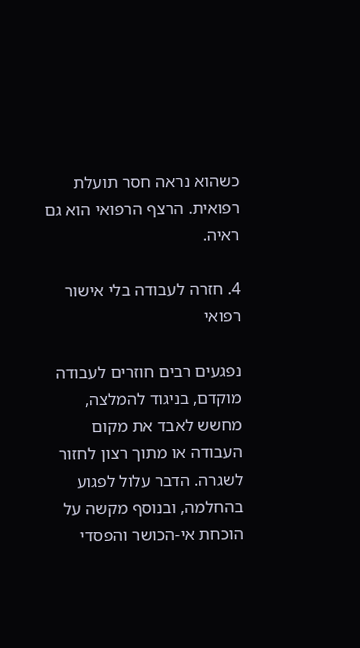כשהוא נראה חסר תועלת רפואית. הרצף הרפואי הוא גם ראיה.

4. חזרה לעבודה בלי אישור רפואי

נפגעים רבים חוזרים לעבודה מוקדם, בניגוד להמלצה, מחשש לאבד את מקום העבודה או מתוך רצון לחזור לשגרה. הדבר עלול לפגוע בהחלמה, ובנוסף מקשה על הוכחת אי-הכושר והפסדי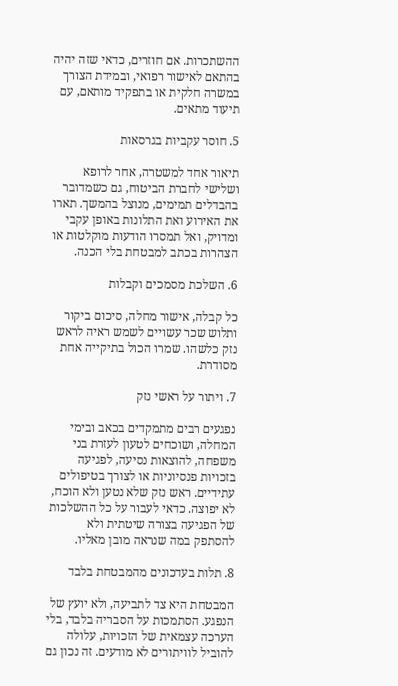ההשתכרות. אם חוזרים, כדאי שזה יהיה בהתאם לאישור רפואי, ובמידת הצורך במשרה חלקית או בתפקיד מותאם, עם תיעוד מתאים.

5. חוסר עקביות בגרסאות

תיאור אחד למשטרה, אחר לרופא ושלישי לחברת הביטוח, גם כשמדובר בהבדלים תמימים, מנוצל בהמשך. תארו את האירוע ואת התלונות באופן עקבי ומדויק, ואל תמסרו הודעות מוקלטות או הצהרות בכתב למבטחת בלי הכנה.

6. השלכת מסמכים וקבלות

כל קבלה, אישור מחלה, סיכום ביקור ותלוש שכר עשויים לשמש ראיה לראש נזק כלשהו. שמרו הכול בתיקייה אחת מסודרת.

7. ויתור על ראשי נזק

נפגעים רבים מתמקדים בכאב ובימי המחלה, ושוכחים לטעון לעזרת בני משפחה, להוצאות נסיעה, לפגיעה בזכויות פנסיוניות או לצורך בטיפולים עתידיים. ראש נזק שלא נטען ולא הוכח, לא יפוצה. כדאי לעבור על כל ההשלכות של הפגיעה בצורה שיטתית ולא להסתפק במה שנראה מובן מאליו.

8. תלות בעדכונים מהמבטחת בלבד

המבטחת היא צד לתביעה, ולא יועץ של הנפגע. הסתמכות על הסבריה בלבד, בלי הערכה עצמאית של הזכויות, עלולה להוביל לוויתורים לא מודעים. זה נכון גם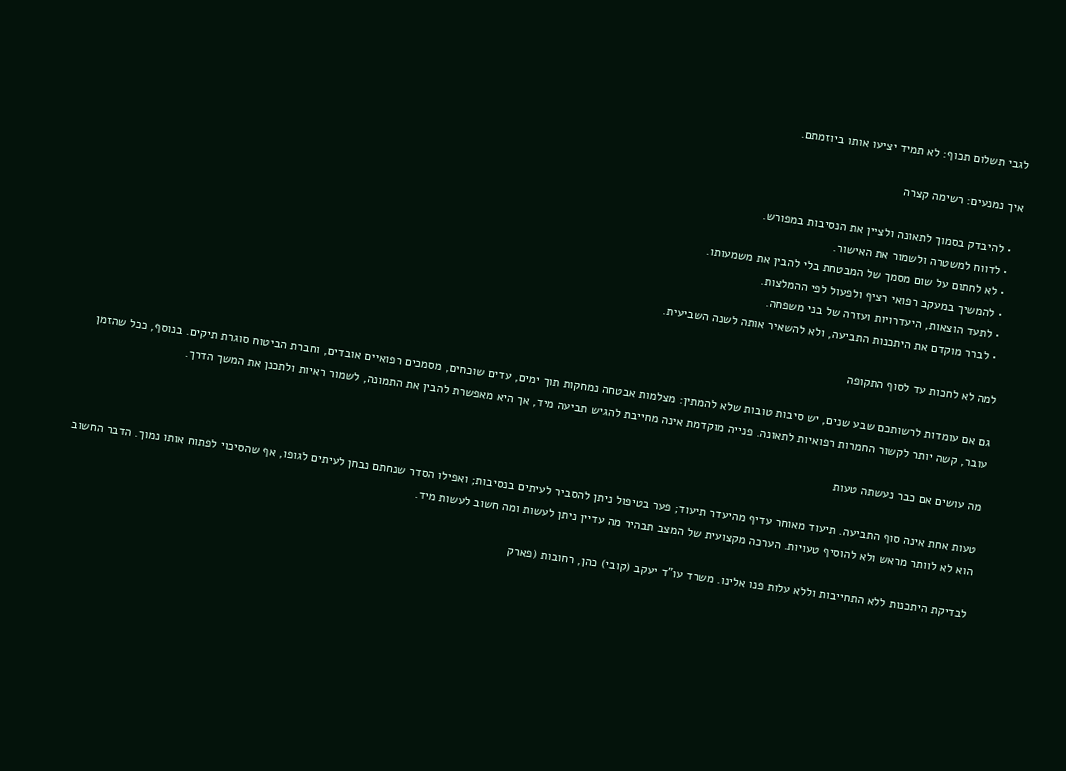לגבי תשלום תכוף: לא תמיד יציעו אותו ביוזמתם.

איך נמנעים: רשימה קצרה

  • להיבדק בסמוך לתאונה ולציין את הנסיבות במפורש.
  • לדווח למשטרה ולשמור את האישור.
  • לא לחתום על שום מסמך של המבטחת בלי להבין את משמעותו.
  • להמשיך במעקב רפואי רציף ולפעול לפי ההמלצות.
  • לתעד הוצאות, היעדרויות ועזרה של בני משפחה.
  • לברר מוקדם את היתכנות התביעה, ולא להשאיר אותה לשנה השביעית.

למה לא לחכות עד לסוף התקופה

גם אם עומדות לרשותכם שבע שנים, יש סיבות טובות שלא להמתין: מצלמות אבטחה נמחקות תוך ימים, עדים שוכחים, מסמכים רפואיים אובדים, וחברת הביטוח סוגרת תיקים. בנוסף, ככל שהזמן עובר, קשה יותר לקשור החמרות רפואיות לתאונה. פנייה מוקדמת אינה מחייבת להגיש תביעה מיד, אך היא מאפשרת להבין את התמונה, לשמור ראיות ולתכנן את המשך הדרך.

מה עושים אם כבר נעשתה טעות

טעות אחת אינה סוף התביעה. תיעוד מאוחר עדיף מהיעדר תיעוד; פער בטיפול ניתן להסביר לעיתים בנסיבות; ואפילו הסדר שנחתם נבחן לעיתים לגופו, אף שהסיכוי לפתוח אותו נמוך. הדבר החשוב הוא לא לוותר מראש ולא להוסיף טעויות. הערכה מקצועית של המצב תבהיר מה עדיין ניתן לעשות ומה חשוב לעשות מיד.

לבדיקת היתכנות ללא התחייבות וללא עלות פנו אלינו. משרד עו"ד יעקב (קובי) כהן, רחובות (פארק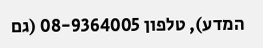המדע), טלפון 08-9364005 (גם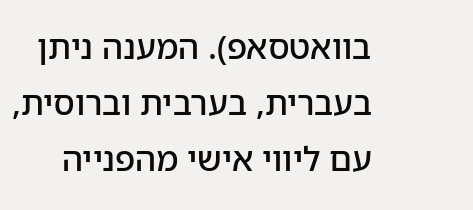בוואטסאפ). המענה ניתן בעברית, בערבית וברוסית, עם ליווי אישי מהפנייה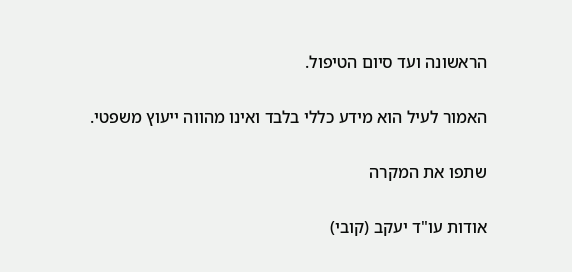הראשונה ועד סיום הטיפול.

האמור לעיל הוא מידע כללי בלבד ואינו מהווה ייעוץ משפטי.

שתפו את המקרה

אודות עו"ד יעקב (קובי)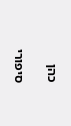כהן

סיפורי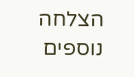הצלחה נוספים